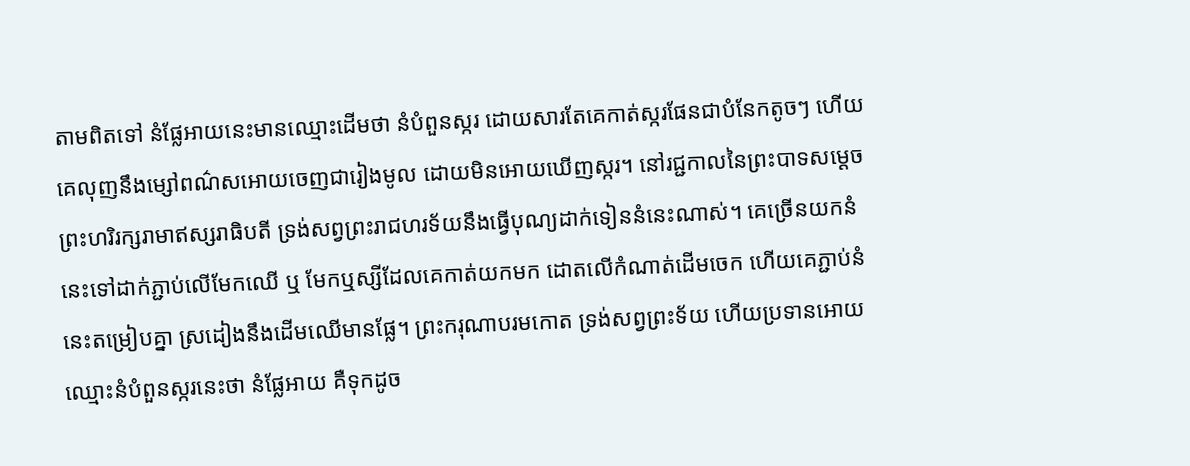តាមពិតទៅ នំផ្លែអាយនេះមានឈ្មោះដើមថា នំបំពួនស្ករ ដោយសារតែគេកាត់ស្ករផែនជាបំនែកតូចៗ ហើយគេលុញនឹងម្សៅពណ៌សអោយចេញជារៀងមូល ដោយមិនអោយឃើញស្ករ។ នៅរជ្ជកាលនៃព្រះបាទសម្តេចព្រះហរិរក្សរាមាឥស្សរាធិបតី ទ្រង់សព្វព្រះរាជហរទ័យនឹងធ្វើបុណ្យដាក់ទៀននំនេះណាស់។ គេច្រើនយកនំនេះទៅដាក់ភ្ជាប់លើមែកឈើ ឬ មែកឬស្សីដែលគេកាត់យកមក ដោតលើកំណាត់ដើមចេក ហើយគេភ្ជាប់នំនេះតម្រៀបគ្នា ស្រដៀងនឹងដើមឈើមានផ្លែ។ ព្រះករុណាបរមកោត ទ្រង់សព្វព្រះទ័យ ហើយប្រទានអោយឈ្មោះនំបំពួនស្ករនេះថា នំផ្លែអាយ គឺទុកដូច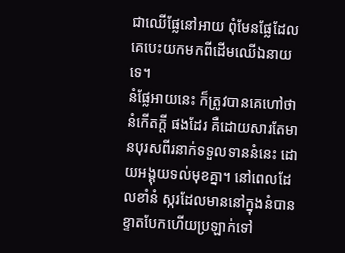ជាឈើផ្លែនៅអាយ ពុំមែនផ្លែដែលគេបេះយកមកពីដើមឈើឯនាយទេ។
នំផ្លែអាយនេះ ក៏ត្រូវបានគេហៅថា នំកើតក្តី ផងដែរ គឺដោយសារតែមានបុរសពីរនាក់ទទួលទាននំនេះ ដោយអង្គុយទល់មុខគ្នា។ នៅពេលដែលខាំនំ ស្ករដែលមាននៅក្នុងនំបានខ្ទាតបែកហើយប្រឡាក់ទៅ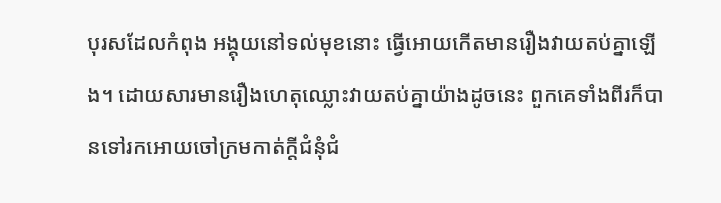បុរសដែលកំពុង អង្គុយនៅទល់មុខនោះ ធ្វើអោយកើតមានរឿងវាយតប់គ្នាឡើង។ ដោយសារមានរឿងហេតុឈ្លោះវាយតប់គ្នាយ៉ាងដូចនេះ ពួកគេទាំងពីរក៏បានទៅរកអោយចៅក្រមកាត់ក្តីជំនុំជំ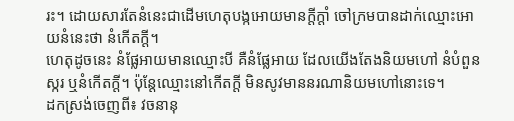រះ។ ដោយសារតែនំនេះជាដើមហេតុបង្កអោយមានក្តីក្តាំ ចៅក្រមបានដាក់ឈ្មោះអោយនំនេះថា នំកើតក្តី។
ហេតុដូចនេះ នំផ្លែអាយមានឈ្មោះបី គឺនំផ្លែអាយ ដែលយើងតែងនិយមហៅ នំបំពួនស្ករ ឬនំកើតក្តី។ ប៉ុន្តែឈ្មោះនៅកើតក្តី មិនសូវមាននរណានិយមហៅនោះទេ។
ដកស្រង់ចេញពី៖ វចនានុ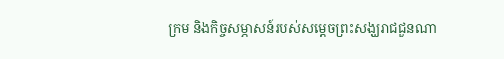ក្រម និងកិច្ចសម្ភាសន៍របស់សម្តេចព្រះសង្ឃរាជជួនណា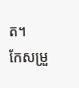ត។
កែសម្រួ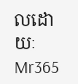លដោយៈ Mr365